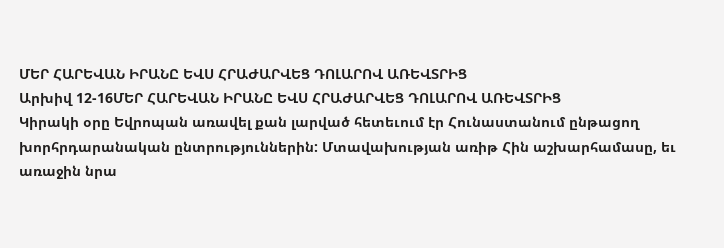ՄԵՐ ՀԱՐԵՎԱՆ ԻՐԱՆԸ ԵՎՍ ՀՐԱԺԱՐՎԵՑ ԴՈԼԱՐՈՎ ԱՌԵՎՏՐԻՑ
Արխիվ 12-16ՄԵՐ ՀԱՐԵՎԱՆ ԻՐԱՆԸ ԵՎՍ ՀՐԱԺԱՐՎԵՑ ԴՈԼԱՐՈՎ ԱՌԵՎՏՐԻՑ
Կիրակի օրը Եվրոպան առավել քան լարված հետեւում էր Հունաստանում ընթացող խորհրդարանական ընտրություններին: Մտավախության առիթ Հին աշխարհամասը, եւ առաջին նրա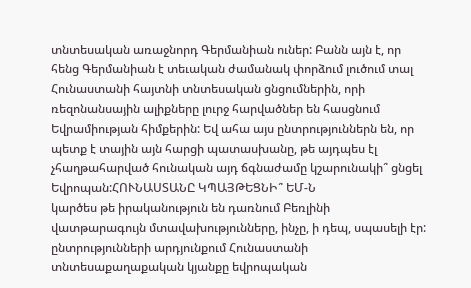տնտեսական առաջնորդ Գերմանիան ուներ: Բանն այն է, որ հենց Գերմանիան է տեւական ժամանակ փորձում լուծում տալ Հունաստանի հայտնի տնտեսական ցնցումներին, որի ռեզոնանսային ալիքները լուրջ հարվածներ են հասցնում Եվրամիության հիմքերին: Եվ ահա այս ընտրություններն են, որ պետք է տային այն հարցի պատասխանը, թե այդպես էլ չհաղթահարված հունական այդ ճգնաժամը կշարունակի՞ ցնցել Եվրոպան:ՀՈՒՆԱՍՏԱՆԸ ԿՊԱՅԹԵՑՆԻ՞ ԵՄ-Ն
կարծես թե իրականություն են դառնում Բեռլինի վատթարագույն մտավախությունները, ինչը, ի դեպ, սպասելի էր: ընտրությունների արդյունքում Հունաստանի տնտեսաքաղաքական կյանքը եվրոպական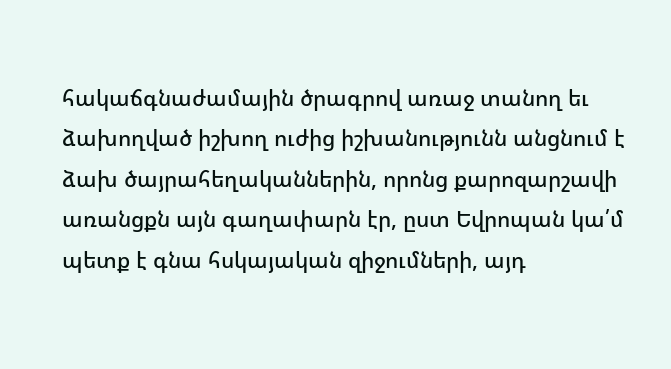հակաճգնաժամային ծրագրով առաջ տանող եւ ձախողված իշխող ուժից իշխանությունն անցնում է ձախ ծայրահեղականներին, որոնց քարոզարշավի առանցքն այն գաղափարն էր, ըստ Եվրոպան կա՛մ պետք է գնա հսկայական զիջումների, այդ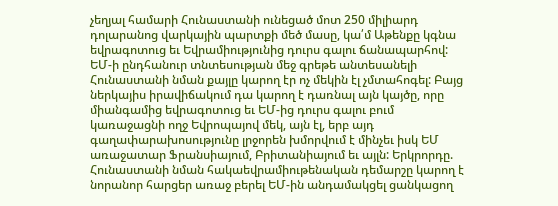չեղյալ համարի Հունաստանի ունեցած մոտ 250 միլիարդ դոլարանոց վարկային պարտքի մեծ մասը, կա՛մ Աթենքը կգնա եվրագոտուց եւ Եվրամիությունից դուրս գալու ճանապարհով: ԵՄ-ի ընդհանուր տնտեսության մեջ գրեթե անտեսանելի Հունաստանի նման քայլը կարող էր ոչ մեկին էլ չմտահոգել: Բայց ներկայիս իրավիճակում դա կարող է դառնալ այն կայծը, որը միանգամից եվրագոտուց եւ ԵՄ-ից դուրս գալու բում կառաջացնի ողջ Եվրոպայով մեկ, այն էլ, երբ այդ գաղափարախոսությունը լրջորեն խմորվում է մինչեւ իսկ ԵՄ առաջատար Ֆրանսիայում, Բրիտանիայում եւ այլն: Երկրորդը. Հունաստանի նման հակաեվրամիութենական դեմարշը կարող է նորանոր հարցեր առաջ բերել ԵՄ-ին անդամակցել ցանկացող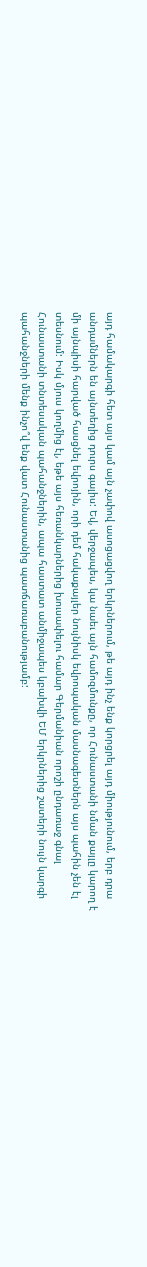այդ համակարգի հետ այս կամ այն չափով ասոցացվող երկրներում, թե այդ ինչ ենք կորցրել այդ միությունում, երբ դրա անդամներն են այնտեղից դուրս գալիս: Եվ, վերջապես, կա նաեւ այն համոզմունքը, որ Հունաստանի նման քայլը կարող է մի այնպիսի հարված հասցնել եվրոյին, որի դեմ հակաքայլեր նույնիսկ եվրոպական մասնագետներն այս պահին չեն էլ տեսնում: Իսկ մյուս կողմից էլ, եթե այս հեռանկարներից խուսափելու համար Գերմանիան որոշի ընդառաջ գնալ Հունաստանի տնտեսական պահանջներին, ապա հաստատ անմիջապես կբախվի ԵՄ երկրներից շատերի նույն կարգի պահանջների մենք ինչո՞վ ենք վատ Հունաստանից պատճառաբանությամբ: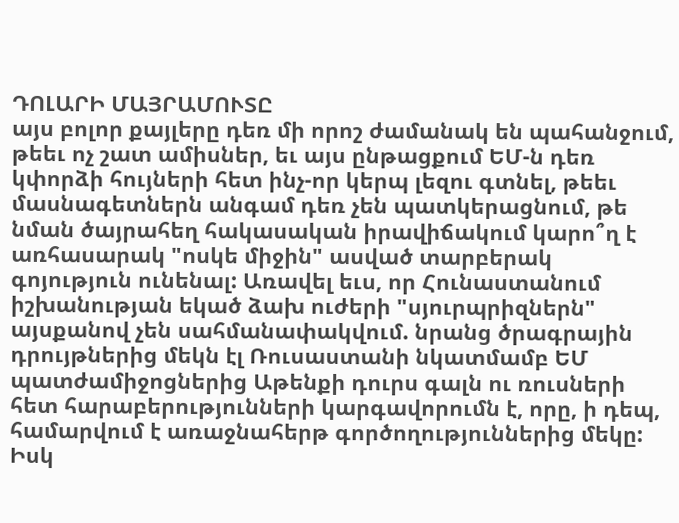ԴՈԼԱՐԻ ՄԱՅՐԱՄՈՒՏԸ
այս բոլոր քայլերը դեռ մի որոշ ժամանակ են պահանջում, թեեւ ոչ շատ ամիսներ, եւ այս ընթացքում ԵՄ-ն դեռ կփորձի հույների հետ ինչ-որ կերպ լեզու գտնել, թեեւ մասնագետներն անգամ դեռ չեն պատկերացնում, թե նման ծայրահեղ հակասական իրավիճակում կարո՞ղ է առհասարակ "ոսկե միջին" ասված տարբերակ գոյություն ունենալ: Առավել եւս, որ Հունաստանում իշխանության եկած ձախ ուժերի "սյուրպրիզներն" այսքանով չեն սահմանափակվում. նրանց ծրագրային դրույթներից մեկն էլ Ռուսաստանի նկատմամբ ԵՄ պատժամիջոցներից Աթենքի դուրս գալն ու ռուսների հետ հարաբերությունների կարգավորումն է, որը, ի դեպ, համարվում է առաջնահերթ գործողություններից մեկը: Իսկ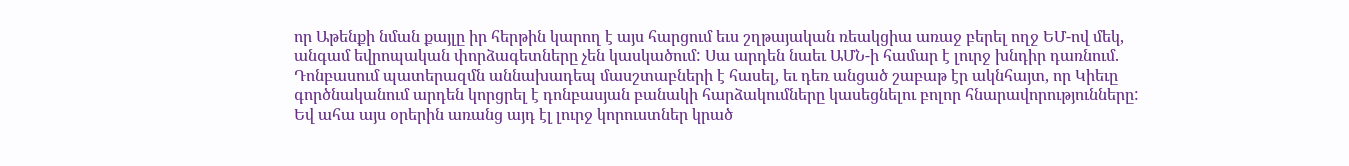որ Աթենքի նման քայլը իր հերթին կարող է այս հարցում եւս շղթայական ռեակցիա առաջ բերել ողջ ԵՄ-ով մեկ, անգամ եվրոպական փորձագետները չեն կասկածում: Սա արդեն նաեւ ԱՄՆ-ի համար է լուրջ խնդիր դառնում. Դոնբասում պատերազմն աննախադեպ մասշտաբների է հասել, եւ դեռ անցած շաբաթ էր ակնհայտ, որ Կիեւը գործնականում արդեն կորցրել է դոնբասյան բանակի հարձակումները կասեցնելու բոլոր հնարավորությունները: Եվ ահա այս օրերին առանց այդ էլ լուրջ կորուստներ կրած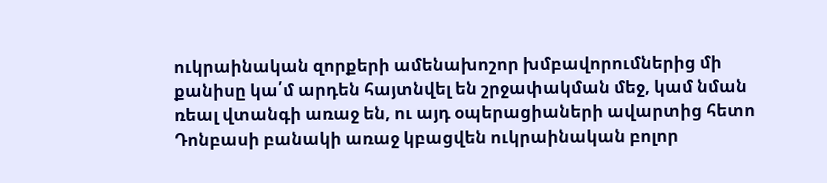ուկրաինական զորքերի ամենախոշոր խմբավորումներից մի քանիսը կա՛մ արդեն հայտնվել են շրջափակման մեջ, կամ նման ռեալ վտանգի առաջ են, ու այդ օպերացիաների ավարտից հետո Դոնբասի բանակի առաջ կբացվեն ուկրաինական բոլոր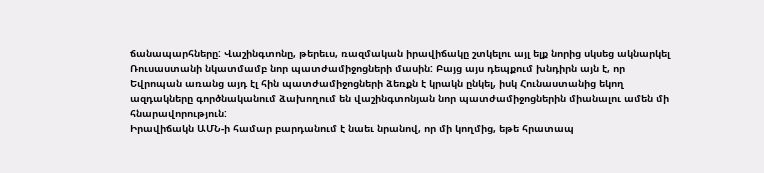ճանապարհները: Վաշինգտոնը, թերեւս, ռազմական իրավիճակը շտկելու այլ ելք նորից սկսեց ակնարկել Ռուսաստանի նկատմամբ նոր պատժամիջոցների մասին: Բայց այս դեպքում խնդիրն այն է, որ Եվրոպան առանց այդ էլ հին պատժամիջոցների ձեռքն է կրակն ընկել, իսկ Հունաստանից եկող ազդակները գործնականում ձախողում են վաշինգտոնյան նոր պատժամիջոցներին միանալու ամեն մի հնարավորություն:
Իրավիճակն ԱՄՆ-ի համար բարդանում է նաեւ նրանով, որ մի կողմից, եթե հրատապ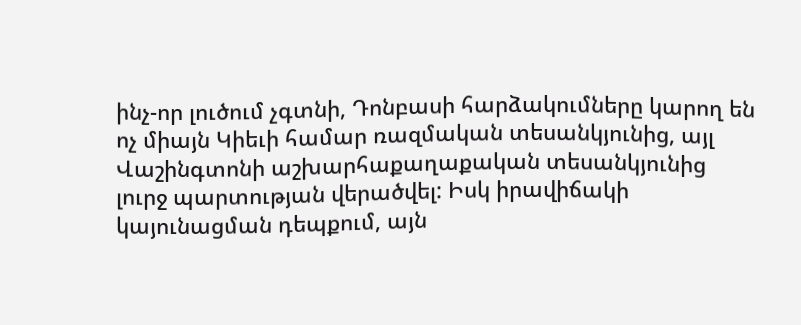ինչ-որ լուծում չգտնի, Դոնբասի հարձակումները կարող են ոչ միայն Կիեւի համար ռազմական տեսանկյունից, այլ Վաշինգտոնի աշխարհաքաղաքական տեսանկյունից լուրջ պարտության վերածվել: Իսկ իրավիճակի կայունացման դեպքում, այն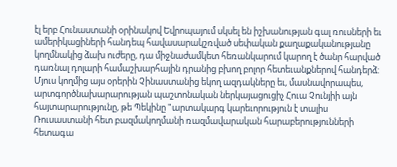էլ երբ Հունաստանի օրինակով Եվրոպայում սկսել են իշխանության գալ ռուսների եւ ամերիկացիների հանդեպ հավասարակշռված սեփական քաղաքականությանը կողմնակից ձախ ուժերը, դա միջնաժամկետ հեռանկարում կարող է ծանր հարված դառնալ դոլարի համաշխարհային դրանից բխող բոլոր հետեւանքներով հանդերձ: Մյուս կողմից այս օրերին Չինաստանից եկող ազդակները եւ, մասնավորապես, արտգործնախարարության պաշտոնական ներկայացուցիչ Հուա Չունյիի այն հայտարարությունը, թե Պեկինը "արտակարգ կարեւորություն է տալիս Ռուսաստանի հետ բազմակողմանի ռազմավարական հարաբերությունների հետագա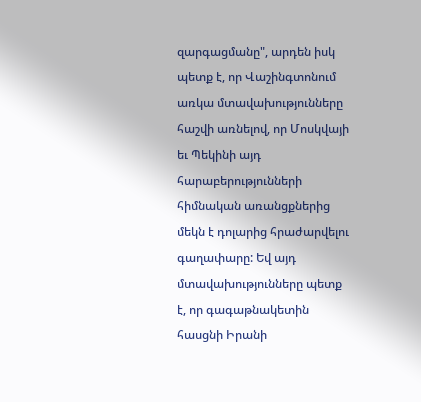զարգացմանը", արդեն իսկ պետք է, որ Վաշինգտոնում առկա մտավախությունները հաշվի առնելով, որ Մոսկվայի եւ Պեկինի այդ հարաբերությունների հիմնական առանցքներից մեկն է դոլարից հրաժարվելու գաղափարը: Եվ այդ մտավախությունները պետք է, որ գագաթնակետին հասցնի Իրանի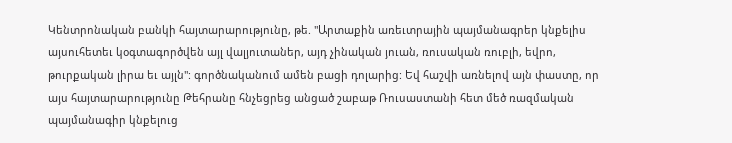Կենտրոնական բանկի հայտարարությունը, թե. "Արտաքին առեւտրային պայմանագրեր կնքելիս այսուհետեւ կօգտագործվեն այլ վալյուտաներ, այդ չինական յուան, ռուսական ռուբլի, եվրո, թուրքական լիրա եւ այլն": գործնականում ամեն բացի դոլարից: Եվ հաշվի առնելով այն փաստը, որ այս հայտարարությունը Թեհրանը հնչեցրեց անցած շաբաթ Ռուսաստանի հետ մեծ ռազմական պայմանագիր կնքելուց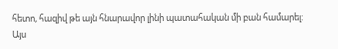հետո, հազիվ թե այն հնարավոր լինի պատահական մի բան համարել:
Այս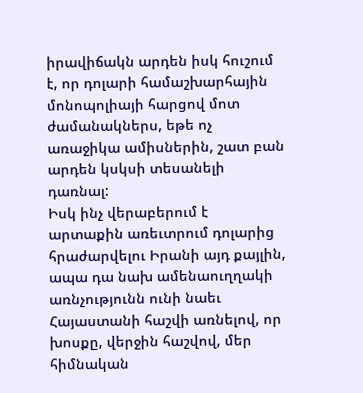իրավիճակն արդեն իսկ հուշում է, որ դոլարի համաշխարհային մոնոպոլիայի հարցով մոտ ժամանակներս, եթե ոչ առաջիկա ամիսներին, շատ բան արդեն կսկսի տեսանելի դառնալ:
Իսկ ինչ վերաբերում է արտաքին առեւտրում դոլարից հրաժարվելու Իրանի այդ քայլին, ապա դա նախ ամենաուղղակի առնչությունն ունի նաեւ Հայաստանի հաշվի առնելով, որ խոսքը, վերջին հաշվով, մեր հիմնական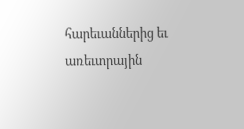հարեւաններից եւ առեւտրային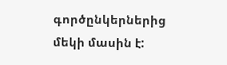գործընկերներից մեկի մասին է: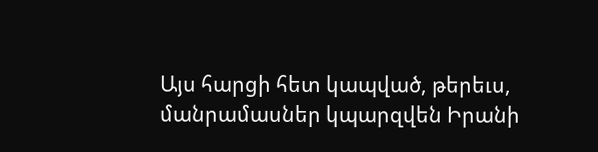Այս հարցի հետ կապված, թերեւս, մանրամասներ կպարզվեն Իրանի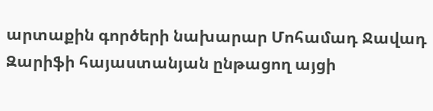արտաքին գործերի նախարար Մոհամադ Ջավադ Զարիֆի հայաստանյան ընթացող այցի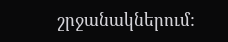շրջանակներում: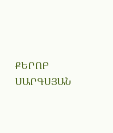ՔԵՐՈԲ ՍԱՐԳՍՅԱՆ